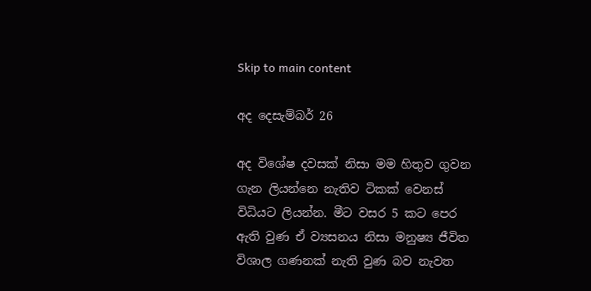Skip to main content

අද දෙසැම්බර් 26

අද විශේෂ දවසක් නිසා මම හිතුව ගුවන ගැන ලියන්නෙ නැතිව ටිකක් වෙනස් විධියට ලියන්න. මීට වසර 5 කට පෙර ඇති වුණ ඒ ව්‍යසනය නිසා මනුෂ්‍ය ජීවිත විශාල ගණනක් නැති වුණ බව නැවත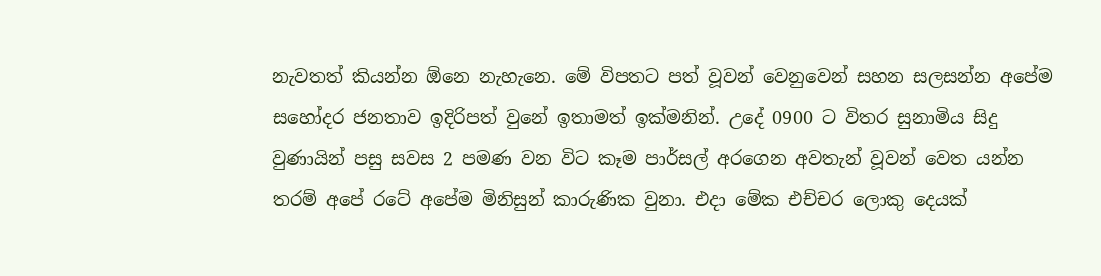නැවතත් කියන්න ඕනෙ නැහැනෙ. මේ විපතට පත් වූවන් වෙනුවෙන් සහන සලසන්න අපේම සහෝදර ජනතාව ඉදිරිපත් වුනේ ඉතාමත් ඉක්මනින්. උදේ 0900 ට විතර සුනාමිය සිදු වුණායින් පසු සවස 2 පමණ වන විට කෑම පාර්සල් අරගෙන අවතැන් වූවන් වෙත යන්න තරම් අපේ රටේ අපේම මිනිසුන් කාරුණික වුනා. එදා මේක එච්චර ලොකු දෙයක්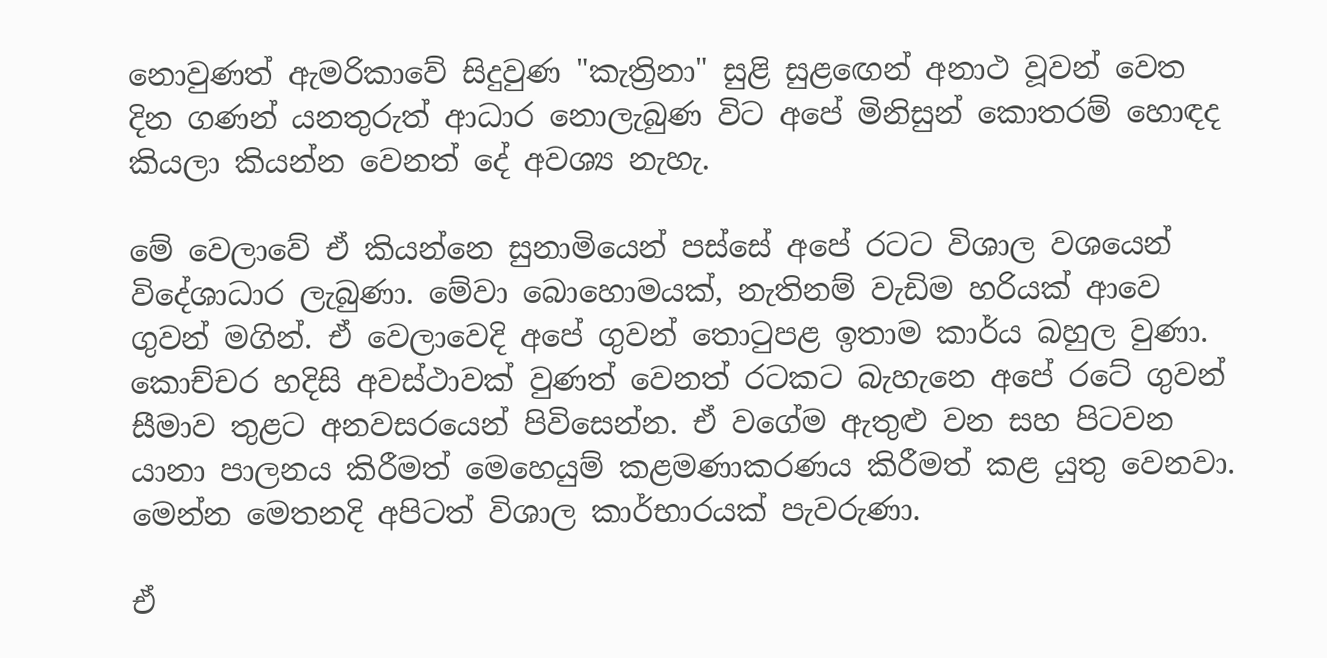නොවුණත් ඇමරිකාවේ සිදුවුණ "කැත්‍රිනා" සුළි සුළ‍ඟෙන් අනාථ වූවන් වෙත දින ගණන් යනතුරුත් ආධාර නොලැබුණ විට අපේ මිනිසුන් කොතරම් හොඳද කියලා කියන්න වෙනත් දේ අවශ්‍ය නැහැ.

මේ වෙලාවේ ඒ කියන්නෙ සුනාමියෙන් පස්සේ අපේ රටට විශාල වශයෙන් විදේශාධාර ලැබුණා. මේවා බොහොමයක්, නැතිනම් වැඩිම හරියක් ආවෙ ගුවන් මගින්. ඒ වෙලාවෙදි අපේ ගුවන් තොටුපළ ඉතාම කාර්ය බහුල වුණා. කොච්චර හදිසි අවස්ථාවක් වුණත් වෙනත් රටකට බැහැනෙ අපේ රටේ ගුවන් සීමාව තුළට අනවසරයෙන් පිවිසෙන්න. ඒ වගේම ඇතුළු වන සහ පිටවන යානා පාලනය කිරීමත් මෙහෙයුම් කළමණාකරණය කිරීමත් කළ යුතු වෙනවා. මෙන්න මෙතනදි අපිටත් විශාල කාර්භාරයක් පැවරුණා.

ඒ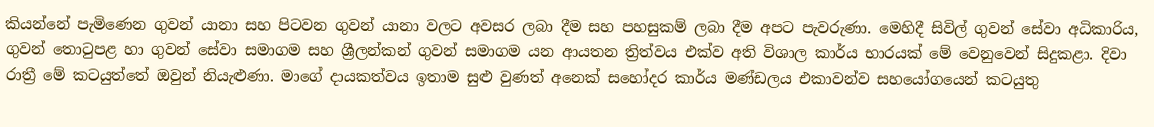කියන්නේ පැමිණෙන ගුවන් යානා සහ පිටවන ගුවන් යානා වලට අවසර ලබා දීම සහ පහසුකම් ලබා දීම අපට පැවරුණා. මෙහිදී සිවිල් ගුවන් සේවා අධිකාරිය, ගුවන් තොටුපළ හා ගුවන් සේවා සමාගම සහ ශ්‍රීලන්කන් ගුවන් සමාගම යන ආයතන ත්‍රිත්වය එක්ව අති විශාල කාර්ය භාරයක් මේ වෙනුවෙන් සිදුකළා. දිවා රාත්‍රී මේ කටයුත්තේ ඔවුන් නියැළුණා. මාගේ දායකත්වය ඉතාම සුළු වුණත් අනෙක් සහෝදර කාර්ය මණ්ඩලය එකාවන්ව සහයෝගයෙන් කටයුතු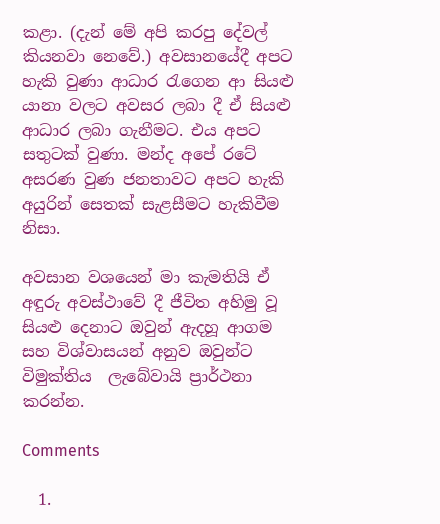කළා. (දැන් මේ අපි කරපු දේවල් කියනවා නෙවේ.) අවසානයේදී අපට හැකි වුණා ආධාර රැගෙන ආ සියළු යානා වලට අවසර ලබා දී ඒ සියළු ආධාර ලබා ගැනීමට. එය අපට සතුටක් වුණා. මන්ද අපේ රටේ අසරණ වුණ ජනතාවට අපට හැකි අයුරින් සෙතක් සැළසීමට හැකිවීම නිසා.

අවසාන වශයෙන් මා කැමතියි ඒ අඳුරු අවස්ථාවේ දී ජීවිත අහිමු වූ සියළු දෙනාට ඔවුන් ඇදහූ ආගම සහ විශ්වාසයන් අනුව ඔවුන්ට විමුක්තිය  ලැබේවායි ප්‍රාර්ථනා කරන්න.

Comments

  1.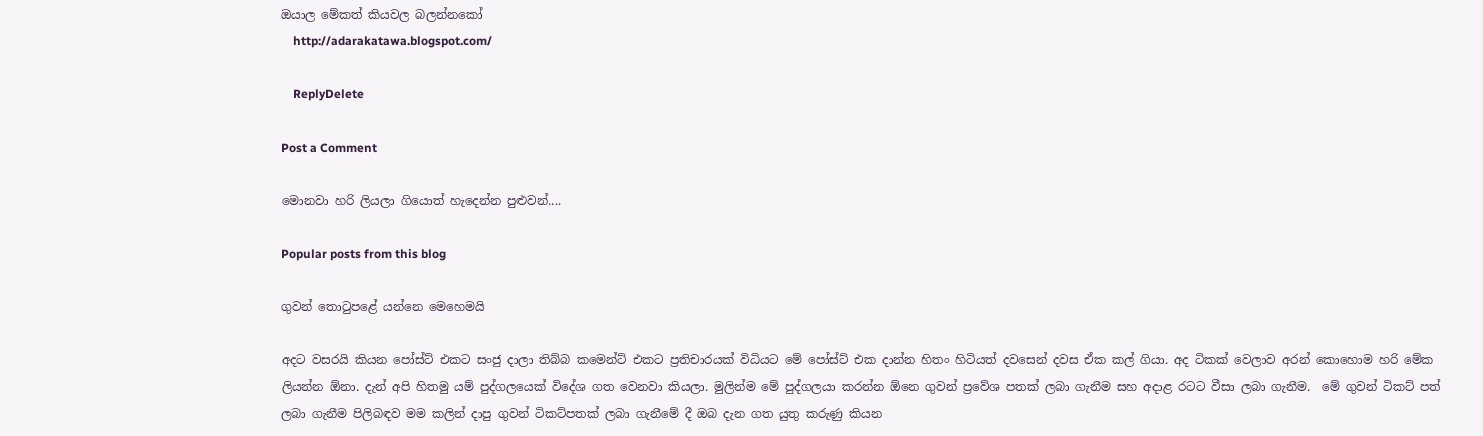ඔයාල මේකත් කියවල බලන්නකෝ
    http://adarakatawa.blogspot.com/

    ReplyDelete

Post a Comment

මොනවා හරි ලියලා ගියොත් හැදෙන්න පුළුවන්....

Popular posts from this blog

ගුවන් තොටුපළේ යන්නෙ මෙහෙමයි

අදට වසරයි කියන‍ පෝස්ට් එකට සංජු දාලා තිබ්බ කමෙන්ට් එකට ප්‍රතිචාරයක් විධියට මේ පෝස්ට් එක දාන්න හිතං හිටියත් දවසෙන් දවස ඒක කල් ගියා. අද ටිකක් වෙලාව අරන් කොහොම හරි මේක ලියන්න ඕනා. දැන් අපි හිතමු යම් පුද්ගලයෙක් විදේශ ගත වෙනවා කියලා. මුලින්ම මේ පුද්ගලයා කරන්න ඕනෙ ගුවන් ප්‍රවේශ පතක් ලබා ගැනීම සහ අදාළ රටට වීසා ලබා ගැනීම.  මේ ගුවන් ටිකට් පත් ලබා ගැනීම පිලිබඳව මම කලින් දාපු ගුවන් ටිකට්පතක් ලබා ගැනීමේ දී ඔබ දැන ගත යුතු කරුණු කියන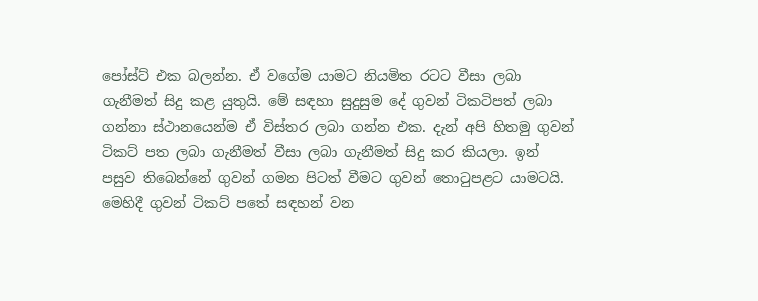පෝස්ට් එක බලන්න. ඒ වගේම යාමට නියමිත රටට වීසා ලබා ගැනීමත් සිදු කළ යුතුයි. මේ සඳහා සුදුසුම දේ ගුවන් ටිකටිපත් ලබා ගන්නා ස්ථානයෙන්ම ඒ විස්තර ලබා ගන්න එක. දැන් අපි හිතමු ගුවන් ටිකට් පත ලබා ගැනීමත් වීසා ලබා ගැනීමත් සිදු කර කියලා. ඉන් පසුව තිබෙන්නේ ගුවන් ගමන පිටත් වීමට ගුවන් තොටුපළට යාමටයි. මෙහිදී ගුවන් ටිකට් පතේ සඳහන් වන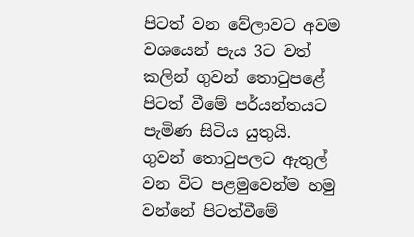පිටත් වන වේලාවට අවම වශයෙන් පැය 3ට වත් කලින් ගුවන් තොටුපළේ පිටත් වීමේ පර්යන්තයට පැමිණ සිටිය යුතුයි. ගුවන් තොටුපලට ඇතුල් වන විට පළමුවෙන්ම හමු වන්නේ පිටත්වීමේ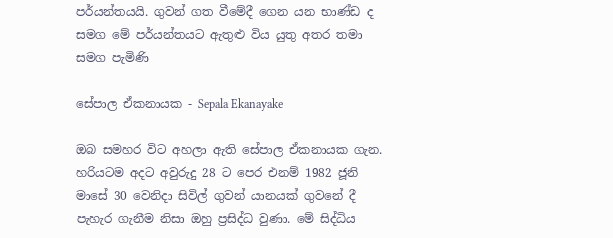පර්යන්තයයි. ගුවන් ගත වීමේදී ගෙන යන භාණ්ඩ ද සමග මේ පර්යන්තයට ඇතුළු විය යුතු අතර තමා සමග පැමිණි

සේපාල ඒකනායක - Sepala Ekanayake

ඔබ සමහර විට අහලා ඇති සේපාල ඒකනායක ගැන. හරියටම අදට අවුරුදු 28 ට පෙර එනම් 1982 ජූනි මාසේ 30 වෙනිදා සිවිල් ගුවන් යානයක් ගුවනේ දී පැහැර ගැනීම නිසා ඔහු ප්‍රසිද්ධ වුණා. මේ සිද්ධිය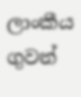ලාංකීය ගුවන්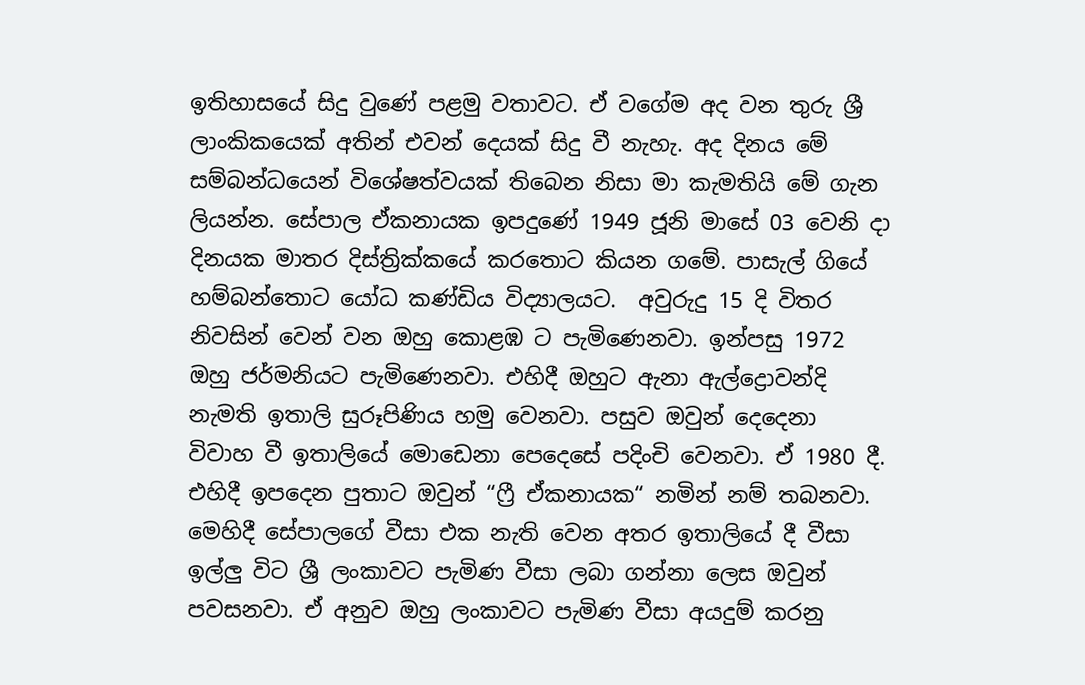ඉතිහාසයේ සිදු වුණේ පළමු වතාවට. ඒ වගේම අද වන තුරු ශ්‍රී ලාංකිකයෙක් අතින් එවන් දෙයක් සිදු වී නැහැ. අද දිනය මේ සම්බන්ධයෙන් විශේෂත්වයක් තිබෙන නිසා මා කැමතියි මේ ගැන ලියන්න. සේපාල ඒකනායක ඉපදුණේ 1949 ජූනි මාසේ 03 වෙනි දා දිනයක මාතර දිස්ත්‍රික්කයේ කරතොට කියන ගමේ. පාසැල් ගියේ හම්බන්තොට යෝධ කණ්ඩිය විද්‍යාලයට.  අවුරුදු 15 දි විතර නිවසින් වෙන් වන ඔහු කොළඹ ට පැමිණෙනවා. ඉන්පසු 1972 ඔහු ජර්මනියට පැමිණෙනවා. එහිදී ඔහුට ඇනා ඇල්ද්‍රොවන්දි නැමති ඉතාලි සුරූපිණිය හමු වෙනවා. පසුව ඔවුන් දෙදෙනා විවාහ වී ඉතාලියේ මොඩෙනා පෙදෙසේ පදිංචි වෙනවා. ඒ 1980 දී. එහිදී ඉපදෙන පුතාට ඔවුන් “ෆ්‍රී ඒකනායක“ නමින් නම් තබනවා. මෙහිදී සේපාලගේ වීසා එක නැති වෙන අතර ඉතාලියේ දී වීසා ඉල්ලු විට ශ්‍රී ලංකාවට පැමිණ වීසා ලබා ගන්නා ලෙස ඔවුන් පවසනවා. ඒ අනුව ඔහු ලංකාවට පැමිණ වීසා අයදුම් කරනු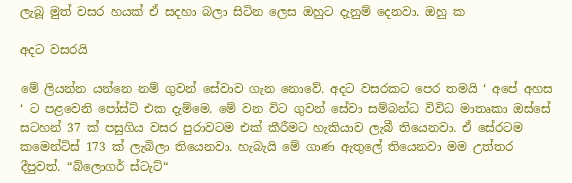ලැබූ මුත් වසර හයක් ඒ සදහා බලා සිටින ලෙස ඔහුට දැනුම් දෙනවා. ඔහු ක

අදට වසරයි

මේ ලියන්න යන්නෙ නම් ගුවන් සේවාව ගැන නොවේ. අදට වසරකට පෙර තමයි ‘ අපේ අහස ‘ ට පළවෙනි පෝස්ට් එක දැම්මෙ. මේ වන විට ගුවන් සේවා සම්බන්ධ විවිධ මාතෘකා ඔස්සේ සටහන් 37 ක් පසුගිය වසර පුරාවටම එක් කීරීමට හැකියාව ලැබී තියෙනවා. ඒ සේරටම කමෙන්ට්ස් 173 ක් ලැබිලා තියෙනවා. හැබැයි මේ ගාණ ඇතුලේ තියෙනවා මම උත්තර දීපුවත්. “බ්ලොගර් ස්ටැට්“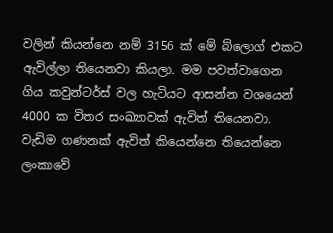වලින් කියන්නෙ නම් 3156 ක් මේ බ්ලොග් එකට ඇවිල්ලා තියෙනවා කියලා. මම පවත්වාගෙන ගිය කවුන්ටර්ස් වල හැටියට ආසන්න වශයෙන් 4000 ක විතර සංඛ්‍යාවක් ඇවිත් තියෙනවා. වැඩිම ගණනක් ඇවිත් කියෙන්නෙ තියෙන්නෙ ලංකාවේ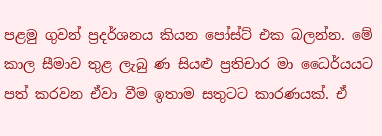පළමු ගුවන් ප්‍රදර්ශනය කියන පෝස්ට් එක බලන්න. මේ කාල සීමාව තුළ ලැබු ණ සියළු ප්‍රතිචාර මා ධෛර්යයට පත් කරවන ඒවා වීම ඉතාම සතුටට කාරණයක්. ඒ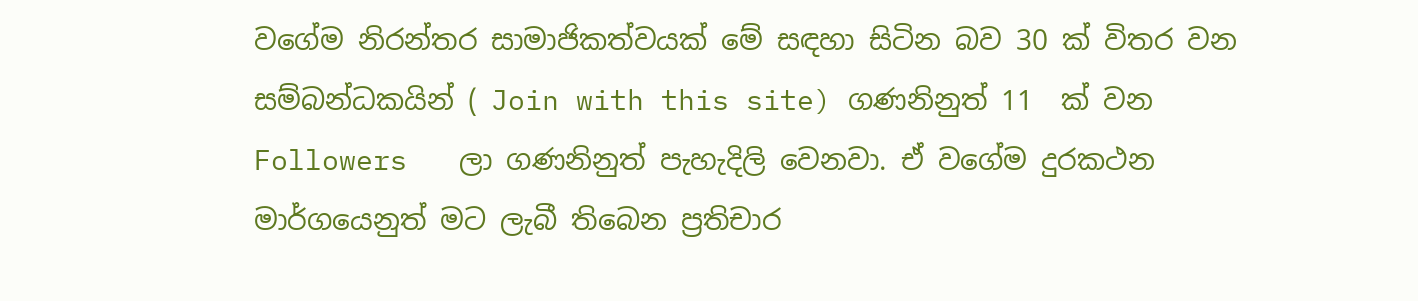වගේම නිරන්තර සාමාජිකත්වයක් මේ සඳහා සිටින බව 30 ක් විතර වන සම්බන්ධකයින් ( Join with this site) ගණනිනුත් 11  ක් වන Followers   ලා ගණනිනුත් පැහැදිලි වෙනවා. ඒ වගේම දුරකථන මාර්ගයෙනුත් මට ලැබී තිබෙන ප්‍රතිචාර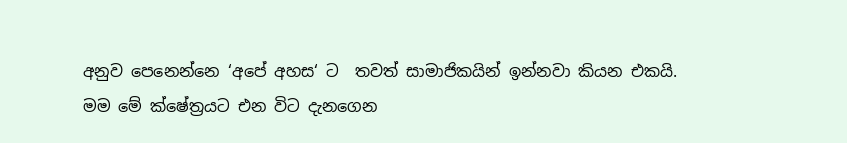අනුව පෙනෙන්නෙ ‘අපේ අහස‘ ට  තවත් සාමාජිකයින් ඉන්නවා කියන එකයි. මම මේ ක්ෂේත්‍රයට එන විට දැනගෙන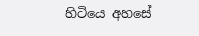හිටියෙ අහසේ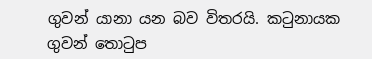ගුවන් යානා යන බව විතරයි. කටුනායක ගුවන් තොටුප